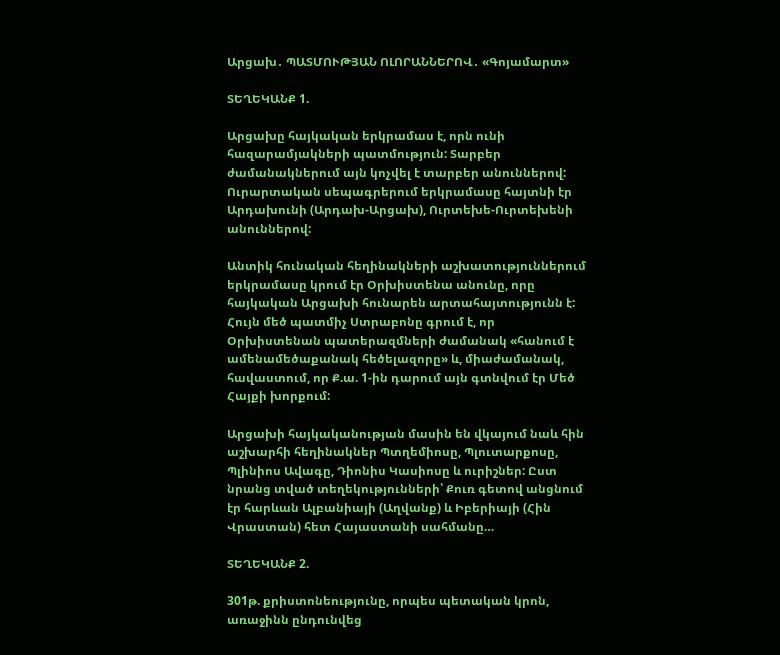Արցախ․ ՊԱՏՄՈՒԹՅԱՆ ՈԼՈՐԱՆՆԵՐՈՎ․ «Գոյամարտ»

ՏԵՂԵԿԱՆՔ 1.

Արցախը հայկական երկրամաս է, որն ունի հազարամյակների պատմություն: Տարբեր ժամանակներում այն կոչվել է տարբեր անուններով: Ուրարտական սեպագրերում երկրամասը հայտնի էր Արդախունի (Արդախ-Արցախ), Ուրտեխե-Ուրտեխենի անուններով:

Անտիկ հունական հեղինակների աշխատություններում երկրամասը կրում էր Օրխիստենա անունը, որը հայկական Արցախի հունարեն արտահայտությունն է: Հույն մեծ պատմիչ Ստրաբոնը գրում է, որ Օրխիստենան պատերազմների ժամանակ «հանում է ամենամեծաքանակ հեծելազորը» և, միաժամանակ, հավաստում, որ Ք.ա. 1-ին դարում այն գտնվում էր Մեծ Հայքի խորքում:

Արցախի հայկականության մասին են վկայում նաև հին աշխարհի հեղինակներ Պտղեմիոսը, Պլուտարքոսը, Պլինիոս Ավագը, Դիոնիս Կասիոսը և ուրիշներ: Ըստ նրանց տված տեղեկությունների՝ Քուռ գետով անցնում էր հարևան Ալբանիայի (Աղվանք) և Իբերիայի (Հին Վրաստան) հետ Հայաստանի սահմանը…

ՏԵՂԵԿԱՆՔ 2.

301թ. քրիստոնեությունը, որպես պետական կրոն, առաջինն ընդունվեց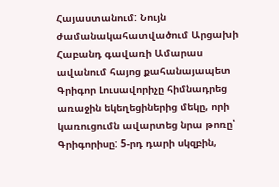Հայաստանում: Նույն ժամանակահատվածում Արցախի Հաբանդ գավառի Ամարաս ավանում հայոց քահանայապետ Գրիգոր Լուսավորիչը հիմնադրեց առաջին եկեղեցիներից մեկը, որի կառուցումն ավարտեց նրա թոռը՝ Գրիգորիսը: 5-րդ դարի սկզբին,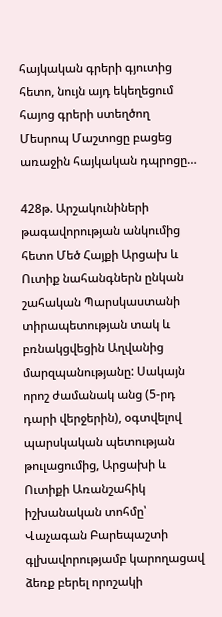հայկական գրերի գյուտից հետո, նույն այդ եկեղեցում հայոց գրերի ստեղծող Մեսրոպ Մաշտոցը բացեց առաջին հայկական դպրոցը…

428թ. Արշակունիների թագավորության անկումից հետո Մեծ Հայքի Արցախ և Ուտիք նահանգներն ընկան շահական Պարսկաստանի տիրապետության տակ և բռնակցվեցին Աղվանից մարզպանությանը: Սակայն որոշ ժամանակ անց (5-րդ դարի վերջերին), օգտվելով պարսկական պետության թուլացումից, Արցախի և Ուտիքի Առանշահիկ իշխանական տոհմը՝ Վաչագան Բարեպաշտի գլխավորությամբ կարողացավ ձեռք բերել որոշակի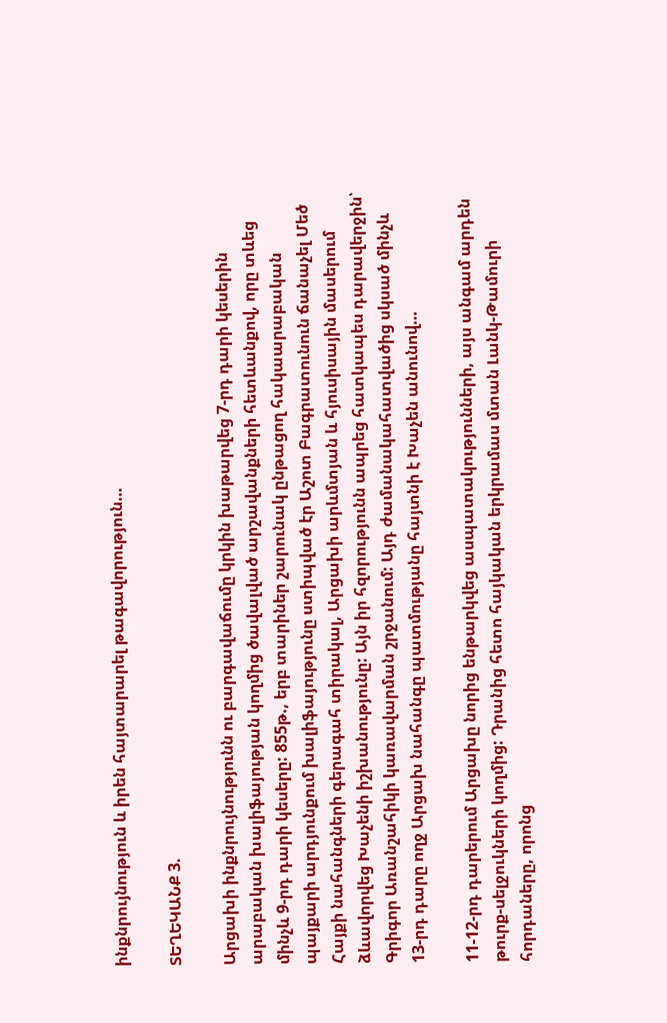ինքնրույնություն և իրեն հայտարարել թագավորություն…

ՏԵՂԵԿԱՆՔ 3.

Արցախի ինքնրույնությունն ու բարգավաճումը կրկին խաթարվեց 7-րդ դարի կեսերին արաբական խալիֆայության կողմից ծավալված արշավանքների հետևանքով, որը տևեց մինչև 9-րդ դարի կեսերը: 855թ., երբ տարիներ շարունակ ընթացող հակաարաբական պայքարի արդյունքում խալիֆայությունը ստիպված էր Աշոտ Բագրատունուն ճանաչել Մեծ Հայքի նահանգների գերագահ տիրակալ, Արցախի արևմտյան և հյուսիսային մասերում ձևավորվեց Խաչենի իշխանությունը: Այն իր հզորությունն ապրեց հատկապես դարավերջին՝ Գրիգոր Առանշահիկի կառավարման շրջանում: Այդ ժամանակահատվածից սկսած մինչև 13-րդ դարը ողջ Արցախ նահանգը պատմությանը հայտնի է Խաչեն անունով…

11-12-րդ դարերում Արցախը նորից ենթարկվեց ասպատակությունների, այս անգամ արդեն թուրք-սելջուկների կողմից: Դրանից հետո հայկական երկրամաս մտան Լանկ-Թամուրի հորդաները, որոնց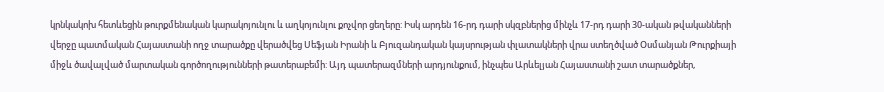կրնկակոխ հետևեցին թուրքմենական կարակոյունլու և աղկոյունլու քոչվոր ցեղերը: Իսկ արդեն 16-րդ դարի սկզբներից մինչև 17-րդ դարի 30-ական թվականների վերջը պատմական Հայաստանի ողջ տարածքը վերածվեց Սեֆյան Իրանի և Բյուզանդական կայսրության փլատակների վրա ստեղծված Օսմանյան Թուրքիայի միջև ծավալված մարտական գործողությունների թատերաբեմի: Այդ պատերազմների արդյունքում, ինչպես Արևելյան Հայաստանի շատ տարածքներ,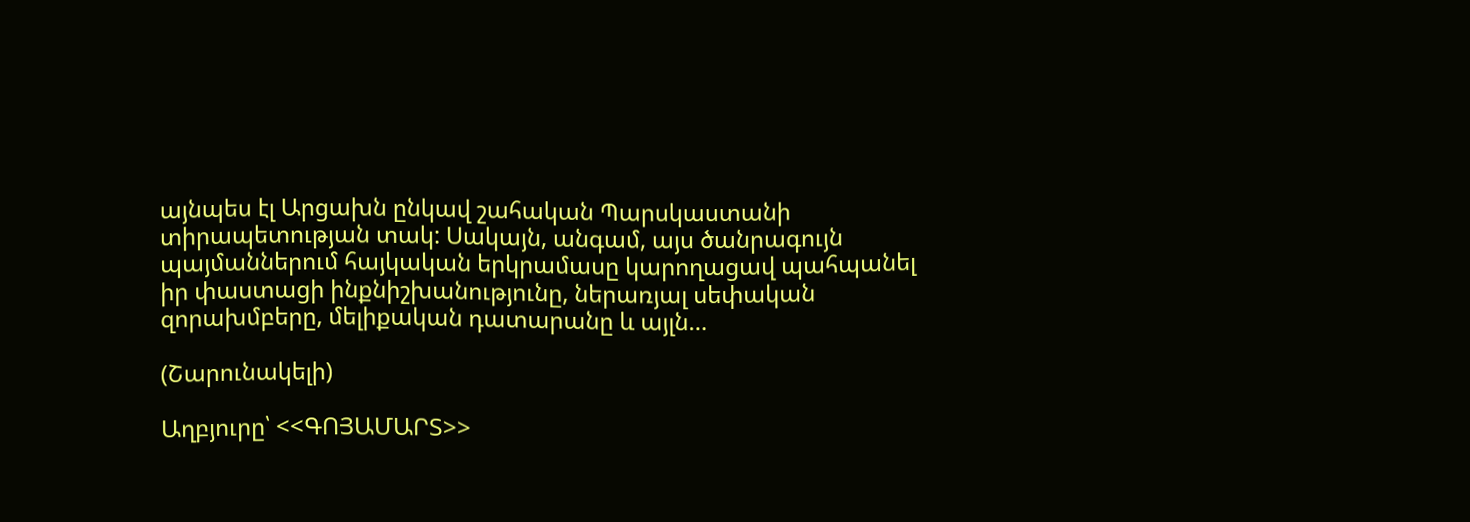այնպես էլ Արցախն ընկավ շահական Պարսկաստանի տիրապետության տակ: Սակայն, անգամ, այս ծանրագույն պայմաններում հայկական երկրամասը կարողացավ պահպանել իր փաստացի ինքնիշխանությունը, ներառյալ սեփական զորախմբերը, մելիքական դատարանը և այլն…

(Շարունակելի)

Աղբյուրը՝ <<ԳՈՅԱՄԱՐՏ>>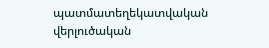պատմատեղեկատվական վերլուծական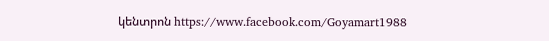կենտրոն https://www.facebook.com/Goyamart1988